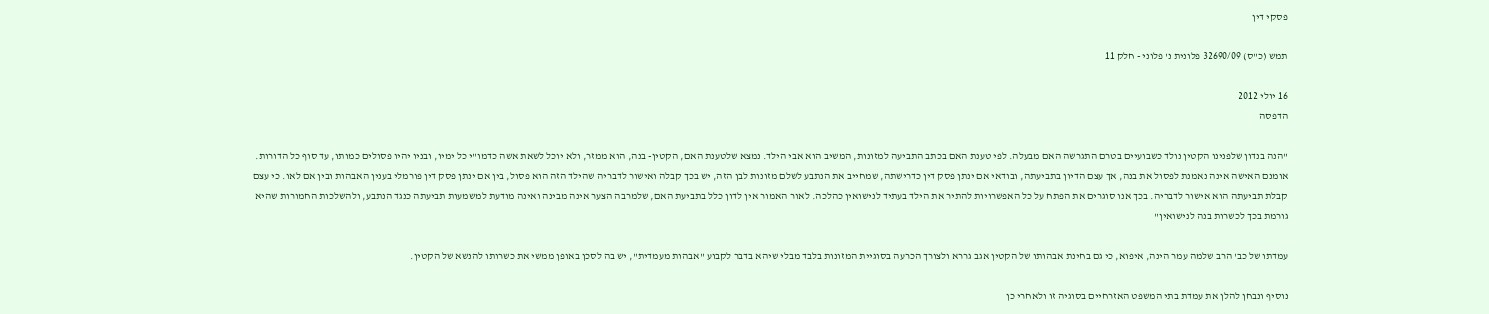פסקי דין

תמש (כ"ס) 32690/09 פלונית נ' פלוני - חלק 11

16 יולי 2012
הדפסה

"הנה בנדון שלפנינו הקטין נולד כשבועיים בטרם התגרשה האם מבעלה. לפי טענת האם בכתב התביעה למזונות, המשיב הוא אבי הילד. נמצא שלטענת האם, הקטין- בנה, הוא ממזר, ולא יוכל לשאת אשה כדמו"י כל ימיו, ובניו יהיו פסולים כמותו, עד סוף כל הדורות. אומנם האישה אינה נאמנת לפסול את בנה, אך עצם הדיון בתביעתה, ובודאי אם ינתן פסק דין כדרישתה, שמחייב את הנתבע לשלם מזונות לבן הזה, יש בכך קבלה ואישור לדבריה שהילד הזה הוא פסול, בין אם ינתן פסק דין פורמלי בענין האבהות ובין אם לאו. כי עצם קבלת תביעתה הוא אישור לדבריה. בכך אנו סוגרים את הפתח על כל האפשרויות להתיר את הילד בעתיד לנישואין כהלכה. לאור האמור אין לדון כלל בתביעת האם, שלמרבה הצער אינה מבינה ואינה מודעת למשמעות תביעתה כנגד הנתבע, ולהשלכות החמורות שהיא גורמת בכך לכשרות בנה לנישואין"

עמדתו של כב' הרב שלמה עמר הינה, איפוא, כי גם בחינת אבהותו של הקטין אגב גררא ולצורך הכרעה בסוגיית המזונות בלבד מבלי שיהא בדבר לקבוע "אבהות מעמדית", יש בה לסכן באופן ממשי את כשרותו להנשא של הקטין.

נוסיף ונבחן להלן את עמדת בתי המשפט האזרחיים בסוגיה זו ולאחרי כן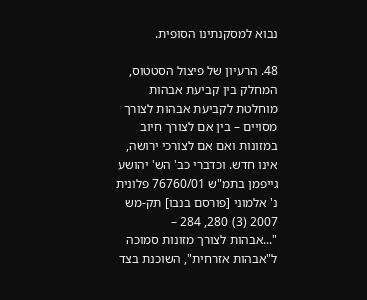נבוא למסקנתינו הסופית.

48. הרעיון של פיצול הסטטוס, המחלק בין קביעת אבהות מוחלטת לקביעת אבהות לצורך מסויים – בין אם לצורך חיוב במזונות ואם אם לצורכי ירושה, אינו חדש. וכדברי כב' הש' יהושע גייפמן בתמ"ש 76760/01 פלונית נ' אלמוני [פורסם בנבו] תק-מש 2007 (3) 280, 284 –
"...אבהות לצורך מזונות סמוכה ל"אבהות אזרחית", השוכנת בצד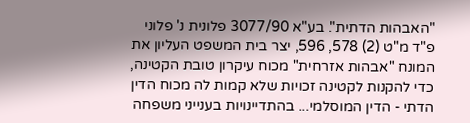"האבהות הדתית". בע"א 3077/90 פלונית נ' פלוני פ"ד מ"ט (2) 578, 596, יצר בית המשפט העליון את המונח "אבהות אזרחית" מכוח עיקרון טובת הקטינה, כדי להקנות לקטינה זכויות שלא קמות לה מכוח הדין הדתי - הדין המוסלמי... בהתדיינויות בענייני משפחה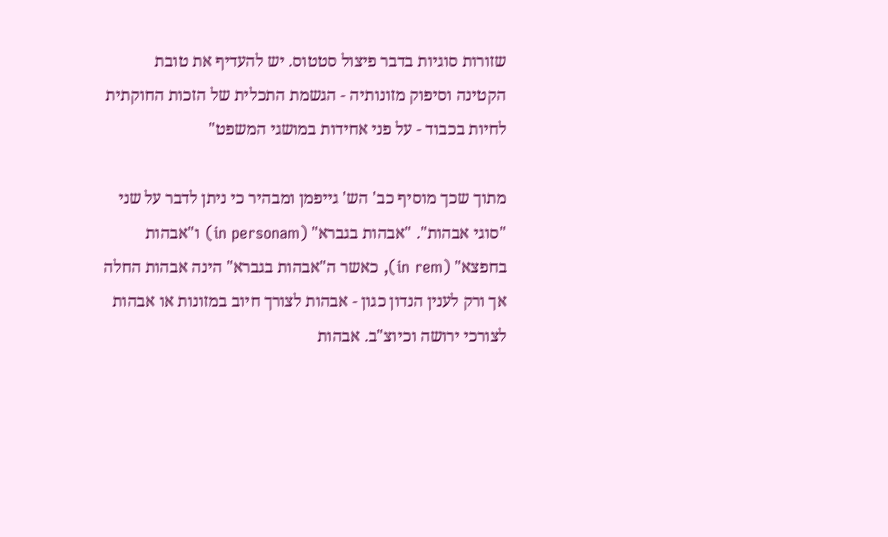שזורות סוגיות בדבר פיצול סטטוס. יש להעדיף את טובת הקטינה וסיפוק מזונותיה - הגשמת התכלית של הזכות החוקתית לחיות בכבוד - על פני אחידות במושגי המשפט"

מתוך שכך מוסיף כב' הש' גייפמן ומבהיר כי ניתן לדבר על שני "סוגי אבהות". "אבהות בגברא" (in personam) ו"אבהות בחפצא" (in rem), כאשר ה"אבהות בגברא" הינה אבהות החלה אך ורק לענין הנדון כגון - אבהות לצורך חיוב במזונות או אבהות לצורכי ירושה וכיוצ"ב. אבהות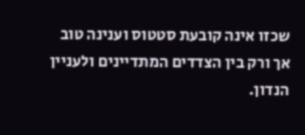שכזו אינה קובעת סטטוס וענינה טוב אך ורק בין הצדדים המתדיינים ולעניין הנדון.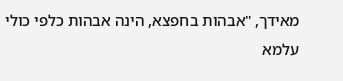מאידך, "אבהות בחפצא, הינה אבהות כלפי כולי עלמא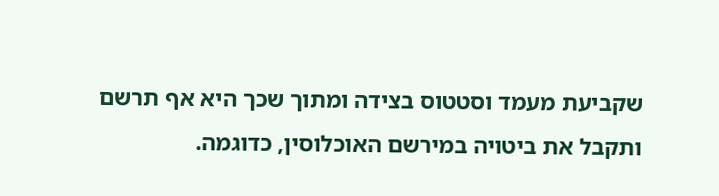שקביעת מעמד וסטטוס בצידה ומתוך שכך היא אף תרשם ותקבל את ביטויה במירשם האוכלוסין, כדוגמה.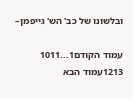ובלשונו של כב' הש' גייפמן–

עמוד הקודם1...1011
1213עמוד הבא